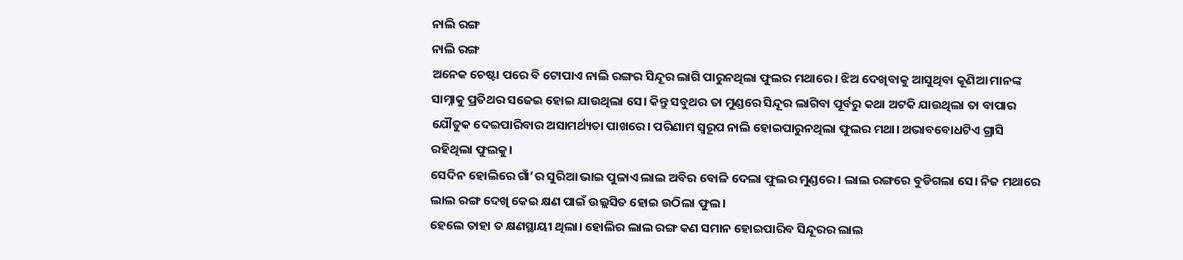ନାଲି ରଙ୍ଗ
ନାଲି ରଙ୍ଗ
ଅନେକ ଚେଷ୍ଟା ପରେ ବି ଟୋପାଏ ନାଲି ରଙ୍ଗର ସିନ୍ଦୂର ଲାଗି ପାରୁନଥିଲା ଫୁଲର ମଥାରେ। ଝିଅ ଦେଖିବାକୁ ଆସୁଥିବା କୂଣିଆ ମାନଙ୍କ ସାମ୍ନାକୁ ପ୍ରତିଥର ସଜେଇ ହୋଇ ଯାଉଥିଲା ସେ। କିନ୍ତୁ ସବୁଥର ତା ମୁଣ୍ଡରେ ସିନ୍ଦୂର ଲାଗିବା ପୂର୍ବରୁ କଥା ଅଟକି ଯାଉଥିଲା ତା ବାପାର ଯୌତୁକ ଦେଇପାରିବାର ଅସାମର୍ଥ୍ୟତା ପାଖରେ। ପରିଣାମ ସ୍ୱରୂପ ନାଲି ହୋଇପାରୁନଥିଲା ଫୁଲର ମଥା। ଅଭାବବୋଧଟିଏ ଗ୍ରାସି ରହିଥିଲା ଫୁଲକୁ।
ସେଦିନ ହୋଲିରେ ଗାଁ’ର ସୁରିଆ ଭାଇ ପୁଳାଏ ଲାଲ ଅବିର ବୋଳି ଦେଲା ଫୁଲର ମୁଣ୍ଡରେ। ଲାଲ ରଙ୍ଗରେ ବୁଡିଗଲା ସେ। ନିଜ ମଥାରେ ଲାଲ ରଙ୍ଗ ଦେଖି କେଇ କ୍ଷଣ ପାଇଁ ଉଲ୍ଲସିତ ହୋଇ ଉଠିଲା ଫୁଲ।
ହେଲେ ତାହା ତ କ୍ଷଣସ୍ଥାୟୀ ଥିଲା। ହୋଲିର ଲାଲ ରଙ୍ଗ କଣ ସମାନ ହୋଇପାରିବ ସିନ୍ଦୂରର ଲାଲ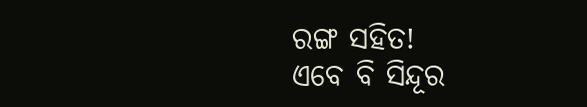ରଙ୍ଗ ସହିତ!
ଏବେ ବି ସିନ୍ଦୂର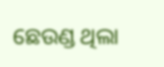ଛେଉଣ୍ଡ ଥିଲା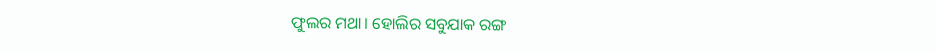ଫୁଲର ମଥା। ହୋଲିର ସବୁଯାକ ରଙ୍ଗ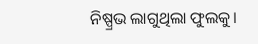ନିଷ୍ପ୍ରଭ ଲାଗୁଥିଲା ଫୁଲକୁ।